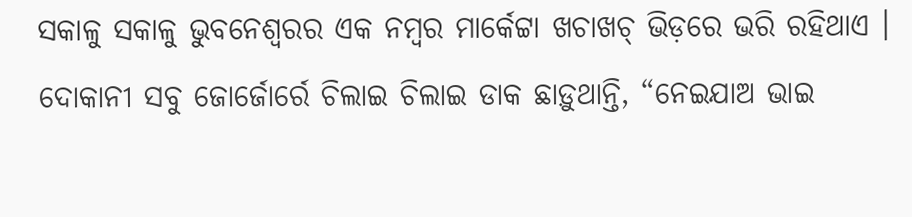ସକାଳୁ ସକାଳୁ ଭୁବନେଶ୍ୱରର ଏକ ନମ୍ୱର ମାର୍କେଟ୍ଟା ଖଚାଖଚ୍ ଭିଡ଼ରେ ଭରି ରହିଥାଏ । ଦୋକାନୀ ସବୁ ଜୋର୍ଜୋର୍ରେ ଚିଲାଇ ଚିଲାଇ ଡାକ ଛାଡ଼ୁଥାନ୍ତି, “ନେଇଯାଅ ଭାଇ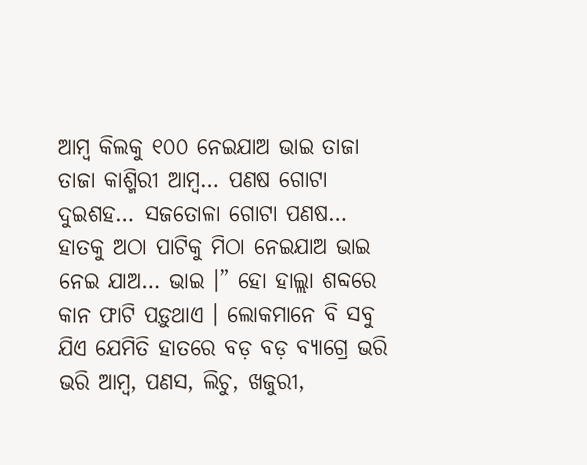ଆମ୍ୱ କିଲକୁ ୧୦୦ ନେଇଯାଅ ଭାଇ ତାଜା ତାଜା କାଶ୍ମିରୀ ଆମ୍ୱ… ପଣଷ ଗୋଟା ଦୁଇଶହ… ସଜତୋଳା ଗୋଟା ପଣଷ… ହାତକୁ ଅଠା ପାଟିକୁ ମିଠା ନେଇଯାଅ ଭାଇ ନେଇ ଯାଅ… ଭାଇ ।” ହୋ ହାଲ୍ଲା ଶବ୍ଦରେ କାନ ଫାଟି ପଡ଼ୁଥାଏ । ଲୋକମାନେ ବି ସବୁ ଯିଏ ଯେମିତି ହାତରେ ବଡ଼ ବଡ଼ ବ୍ୟାଗ୍ରେ ଭରି ଭରି ଆମ୍ୱ, ପଣସ, ଲିଚୁ, ଖଜୁରୀ,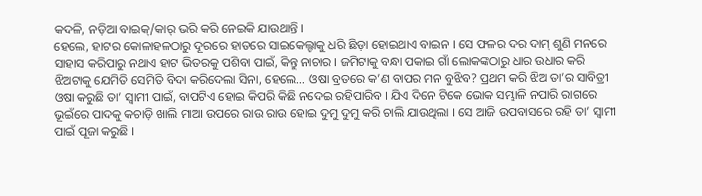କଦଳି, ନଡ଼ିଆ ବାଇକ୍/କାର୍ ଭରି କରି ନେଇକି ଯାଉଥାନ୍ତି ।
ହେଲେ, ହାଟର କୋଳାହଳଠାରୁ ଦୂରରେ ହାତରେ ସାଇକେଲ୍ଟାକୁ ଧରି ଛିଡ଼ା ହୋଇଥାଏ ବାଇନ । ସେ ଫଳର ଦର ଦାମ୍ ଶୁଣି ମନରେ ସାହାସ କରିପାରୁ ନଥାଏ ହାଟ ଭିତରକୁ ପଶିବା ପାଇଁ, କିନ୍ତୁ ନାଚାର । ଜମିଟାକୁ ବନ୍ଧା ପକାଇ ଗାଁ ଲୋକଙ୍କଠାରୁ ଧାର ଉଧାର କରି ଝିଅଟାକୁ ଯେମିତି ସେମିତି ବିଦା କରିଦେଲା ସିନା, ହେଲେ… ଓଷା ବ୍ରତରେ କ’ଣ ବାପର ମନ ବୁଝିବ? ପ୍ରଥମ କରି ଝିଅ ତା’ର ସାବିତ୍ରୀ ଓଷା କରୁଛି ତା’ ସ୍ୱାମୀ ପାଇଁ, ବାପଟିଏ ହୋଇ କିପରି କିଛି ନଦେଇ ରହିପାରିବ । ଯିଏ ଦିନେ ଟିକେ ଭୋକ ସମ୍ଭାଳି ନପାରି ରାଗରେ ଭୂଇଁରେ ପାଦକୁ କଚାଡ଼ି ଖାଲି ମାଆ ଉପରେ ରାଉ ରାଉ ହୋଇ ଦୁମୁ ଦୁମୁ କରି ଚାଲି ଯାଉଥିଲା । ସେ ଆଜି ଉପବାସରେ ରହି ତା’ ସ୍ୱାମୀ ପାଇଁ ପୂଜା କରୁଛି ।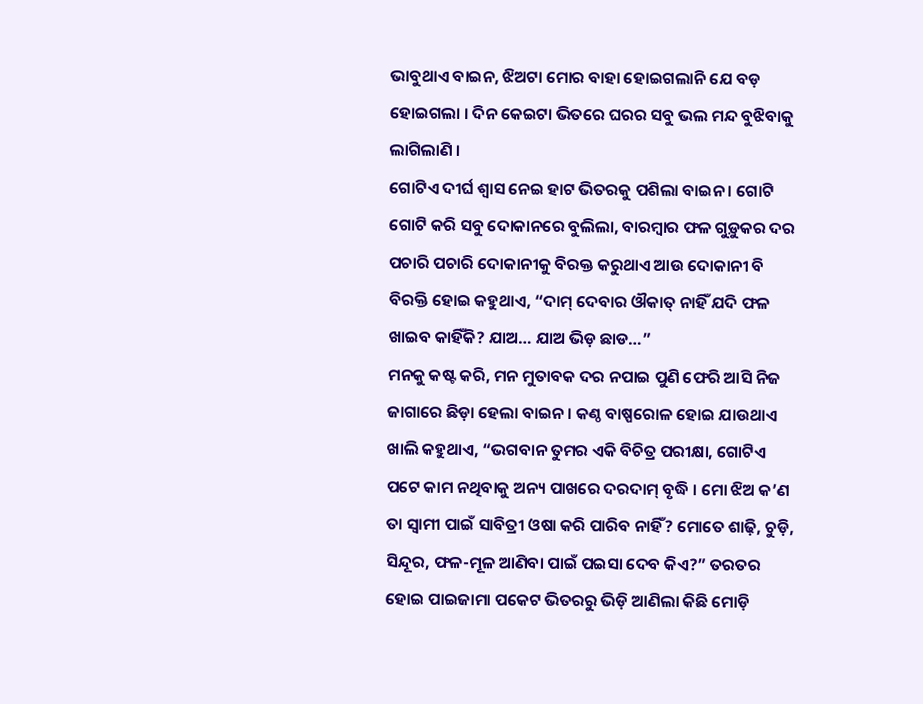ଭାବୁଥାଏ ବାଇନ, ଝିଅଟା ମୋର ବାହା ହୋଇଗଲାନି ଯେ ବଡ଼ ହୋଇଗଲା । ଦିନ କେଇଟା ଭିତରେ ଘରର ସବୁ ଭଲ ମନ୍ଦ ବୁଝିବାକୁ ଲାଗିଲାଣି ।
ଗୋଟିଏ ଦୀର୍ଘ ଶ୍ୱାସ ନେଇ ହାଟ ଭିତରକୁ ପଶିଲା ବାଇନ । ଗୋଟି ଗୋଟି କରି ସବୁ ଦୋକାନରେ ବୁଲିଲା, ବାରମ୍ୱାର ଫଳ ଗୁଡ଼ୁକର ଦର ପଚାରି ପଚାରି ଦୋକାନୀକୁ ବିରକ୍ତ କରୁଥାଏ ଆଉ ଦୋକାନୀ ବି ବିରକ୍ତି ହୋଇ କହୁଥାଏ, “ଦାମ୍ ଦେବାର ଔକାତ୍ ନାହିଁ ଯଦି ଫଳ ଖାଇବ କାହିଁକି? ଯାଅ… ଯାଅ ଭିଡ଼ ଛାଡ…”
ମନକୁ କଷ୍ଟ କରି, ମନ ମୁତାବକ ଦର ନପାଇ ପୁଣି ଫେରି ଆସି ନିଜ ଜାଗାରେ ଛିଡ଼ା ହେଲା ବାଇନ । କଣ୍ଠ ବାଷ୍ପରୋଳ ହୋଇ ଯାଉଥାଏ ଖାଲି କହୁଥାଏ, “ଭଗବାନ ତୁମର ଏକି ବିଚିତ୍ର ପରୀକ୍ଷା, ଗୋଟିଏ ପଟେ କାମ ନଥିବାକୁ ଅନ୍ୟ ପାଖରେ ଦରଦାମ୍ ବୃଦ୍ଧି । ମୋ ଝିଅ କ’ଣ ତା ସ୍ୱାମୀ ପାଇଁ ସାବିତ୍ରୀ ଓଷା କରି ପାରିବ ନାହିଁ? ମୋତେ ଶାଢ଼ି, ଚୁଡ଼ି, ସିନ୍ଦୂର, ଫଳ-ମୂଳ ଆଣିବା ପାଇଁ ପଇସା ଦେବ କିଏ?” ତରତର ହୋଇ ପାଇଜାମା ପକେଟ ଭିତରରୁ ଭିଡ଼ି ଆଣିଲା କିଛି ମୋଡ଼ି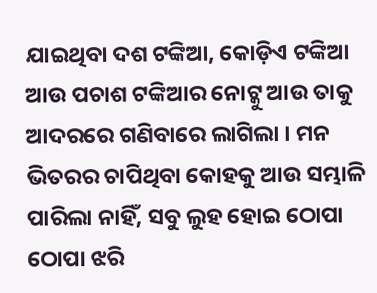ଯାଇଥିବା ଦଶ ଟଙ୍କିଆ, କୋଡ଼ିଏ ଟଙ୍କିଆ ଆଉ ପଚାଶ ଟଙ୍କିଆର ନୋଟ୍କୁ ଆଉ ତାକୁ ଆଦରରେ ଗଣିବାରେ ଲାଗିଲା । ମନ ଭିତରର ଚାପିଥିବା କୋହକୁ ଆଉ ସମ୍ଭାଳି ପାରିଲା ନାହିଁ, ସବୁ ଲୁହ ହୋଇ ଠୋପା ଠୋପା ଝରି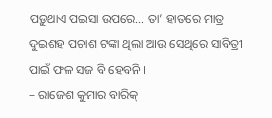ପଡ଼ୁଥାଏ ପଇସା ଉପରେ… ତା’ ହାତରେ ମାତ୍ର ଦୁଇଶହ ପଚାଶ ଟଙ୍କା ଥିଲା ଆଉ ସେଥିରେ ସାବିତ୍ରୀ ପାଇଁ ଫଳ ସଜ ବି ହେବନି ।
– ରାଜେଶ କୁମାର ବାରିକ୍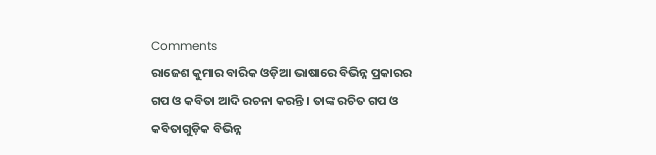Comments
ରାଜେଶ କୁମାର ବାରିକ ଓଡ଼ିଆ ଭାଷାରେ ବିଭିନ୍ନ ପ୍ରକାରର ଗପ ଓ କବିତା ଆଦି ରଚନା କରନ୍ତି । ତାଙ୍କ ରଚିତ ଗପ ଓ କବିତାଗୁଡ଼ିକ ବିଭିନ୍ନ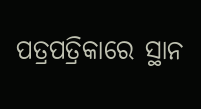ପତ୍ରପତ୍ରିକାରେ ସ୍ଥାନ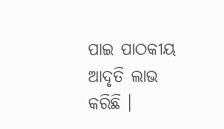ପାଇ ପାଠକୀୟ ଆଦୃତି ଲାଭ କରିଛି ।